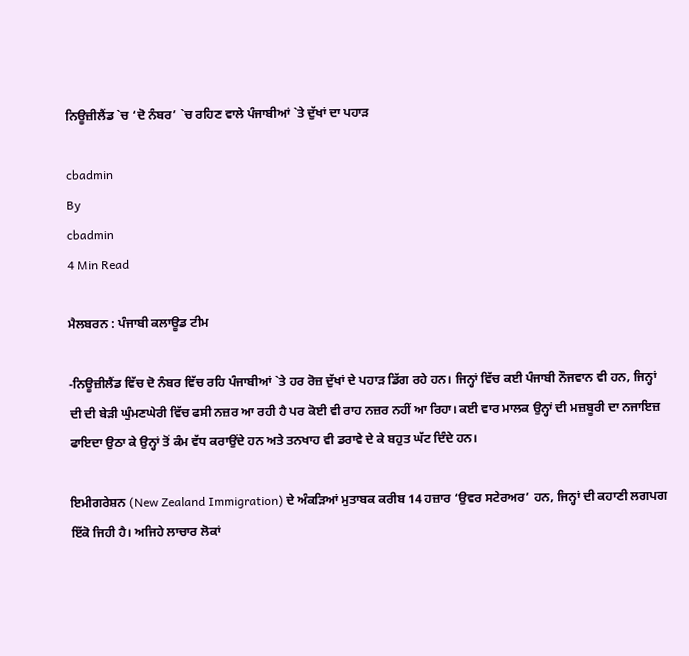ਨਿਊਜ਼ੀਲੈਂਡ `ਚ ‘ਦੋ ਨੰਬਰ’ `ਚ ਰਹਿਣ ਵਾਲੇ ਪੰਜਾਬੀਆਂ `ਤੇ ਦੁੱਖਾਂ ਦਾ ਪਹਾੜ

cbadmin
By
cbadmin
4 Min Read

ਮੈਲਬਰਨ : ਪੰਜਾਬੀ ਕਲਾਊਡ ਟੀਮ

-ਨਿਊਜ਼ੀਲੈਂਡ ਵਿੱਚ ਦੋ ਨੰਬਰ ਵਿੱਚ ਰਹਿ ਪੰਜਾਬੀਆਂ `ਤੇ ਹਰ ਰੋਜ਼ ਦੁੱਖਾਂ ਦੇ ਪਹਾੜ ਡਿੱਗ ਰਹੇ ਹਨ। ਜਿਨ੍ਹਾਂ ਵਿੱਚ ਕਈ ਪੰਜਾਬੀ ਨੌਜਵਾਨ ਵੀ ਹਨ, ਜਿਨ੍ਹਾਂ ਦੀ ਦੀ ਬੇੜੀ ਘੁੰਮਣਘੇਰੀ ਵਿੱਚ ਫਸੀ ਨਜ਼ਰ ਆ ਰਹੀ ਹੈ ਪਰ ਕੋਈ ਵੀ ਰਾਹ ਨਜ਼ਰ ਨਹੀਂ ਆ ਰਿਹਾ। ਕਈ ਵਾਰ ਮਾਲਕ ਉਨ੍ਹਾਂ ਦੀ ਮਜ਼ਬੂਰੀ ਦਾ ਨਜਾਇਜ਼ ਫਾਇਦਾ ਉਠਾ ਕੇ ਉਨ੍ਹਾਂ ਤੋਂ ਕੰਮ ਵੱਧ ਕਰਾਉਂਦੇ ਹਨ ਅਤੇ ਤਨਖਾਹ ਵੀ ਡਰਾਵੇ ਦੇ ਕੇ ਬਹੁਤ ਘੱਟ ਦਿੰਦੇ ਹਨ।

ਇਮੀਗਰੇਸ਼ਨ (New Zealand Immigration) ਦੇ ਅੰਕੜਿਆਂ ਮੁਤਾਬਕ ਕਰੀਬ 14 ਹਜ਼ਾਰ ‘ਉਵਰ ਸਟੇਰਅਰ’ ਹਨ, ਜਿਨ੍ਹਾਂ ਦੀ ਕਹਾਣੀ ਲਗਪਗ ਇੱਕੋ ਜਿਹੀ ਹੈ। ਅਜਿਹੇ ਲਾਚਾਰ ਲੋਕਾਂ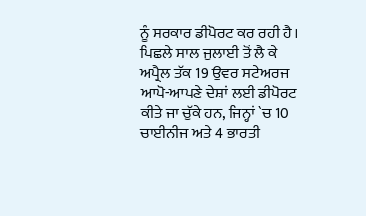ਨੂੰ ਸਰਕਾਰ ਡੀਪੋਰਟ ਕਰ ਰਹੀ ਹੈ। ਪਿਛਲੇ ਸਾਲ ਜੁਲਾਈ ਤੋਂ ਲੈ ਕੇ ਅਪ੍ਰੈਲ ਤੱਕ 19 ਉਵਰ ਸਟੇਅਰਜ ਆਪੋ-ਆਪਣੇ ਦੇਸ਼ਾਂ ਲਈ ਡੀਪੋਰਟ ਕੀਤੇ ਜਾ ਚੁੱਕੇ ਹਨ, ਜਿਨ੍ਹਾਂ `ਚ 10 ਚਾਈਨੀਜ ਅਤੇ 4 ਭਾਰਤੀ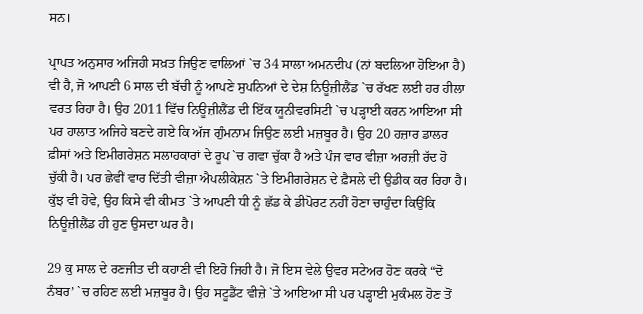ਸਨ।

ਪ੍ਰਾਪਤ ਅਨੁਸਾਰ ਅਜਿਹੀ ਸਖ਼ਤ ਜਿਉਣ ਵਾਲਿਆਂ `ਚ 34 ਸਾਲਾ ਅਮਨਦੀਪ (ਨਾਂ ਬਦਲਿਆ ਹੋਇਆ ਹੈ) ਵੀ ਹੈ, ਜੋ ਆਪਣੀ 6 ਸਾਲ ਦੀ ਬੱਚੀ ਨੂੰ ਆਪਣੇ ਸੁਪਨਿਆਂ ਦੇ ਦੇਸ਼ ਨਿਊਜ਼ੀਲੈਂਡ `ਚ ਰੱਖਣ ਲਈ ਹਰ ਹੀਲਾ ਵਰਤ ਰਿਹਾ ਹੈ। ਉਹ 2011 ਵਿੱਚ ਨਿਊਜ਼ੀਲੈਂਡ ਦੀ ਇੱਕ ਯੂਨੀਵਰਸਿਟੀ `ਚ ਪੜ੍ਹਾਈ ਕਰਨ ਆਇਆ ਸੀ ਪਰ ਹਾਲਾਤ ਅਜਿਹੇ ਬਣਦੇ ਗਏ ਕਿ ਅੱਜ ਗੁੰਮਨਾਮ ਜਿਉਣ ਲਈ ਮਜ਼ਬੂਰ ਹੈ। ਉਹ 20 ਹਜ਼ਾਰ ਡਾਲਰ ਫ਼ੀਸਾਂ ਅਤੇ ਇਮੀਗਰੇਸ਼ਨ ਸਲਾਹਕਾਰਾਂ ਦੇ ਰੂਪ `ਚ ਗਵਾ ਚੁੱਕਾ ਹੈ ਅਤੇ ਪੰਜ ਵਾਰ ਵੀਜ਼ਾ ਅਰਜ਼ੀ ਰੱਦ ਹੋ ਚੁੱਕੀ ਹੈ। ਪਰ ਛੇਵੀਂ ਵਾਰ ਦਿੱਤੀ ਵੀਜ਼ਾ ਐਪਲੀਕੇਸ਼ਨ `ਤੇ ਇਮੀਗਰੇਸ਼ਨ ਦੇ ਫ਼ੈਸਲੇ ਦੀ ਉਡੀਕ ਕਰ ਰਿਹਾ ਹੈ। ਕੁੱਝ ਵੀ ਹੋਵੇ, ਉਹ ਕਿਸੇ ਵੀ ਕੀਮਤ `ਤੇ ਆਪਣੀ ਧੀ ਨੂੰ ਛੱਡ ਕੇ ਡੀਪੋਰਟ ਨਹੀਂ ਹੋਣਾ ਚਾਹੁੰਦਾ ਕਿਉਂਕਿ ਨਿਊਜ਼ੀਲੈਂਡ ਹੀ ਹੁਣ ਉਸਦਾ ਘਰ ਹੈ।

29 ਕੁ ਸਾਲ ਦੇ ਰਣਜੀਤ ਦੀ ਕਹਾਣੀ ਵੀ ਇਹੋ ਜਿਹੀ ਹੈ। ਜੋ ਇਸ ਵੇਲੇ ਉਵਰ ਸਟੇਅਰ ਹੋਣ ਕਰਕੇ “ਦੋ ਨੰਬਰ’ `ਚ ਰਹਿਣ ਲਈ ਮਜ਼ਬੂਰ ਹੈ। ਉਹ ਸਟੂਡੈਂਟ ਵੀਜ਼ੇ `ਤੇ ਆਇਆ ਸੀ ਪਰ ਪੜ੍ਹਾਈ ਮੁਕੰਮਲ ਹੋਣ ਤੋਂ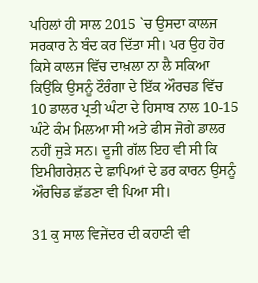ਪਹਿਲਾਂ ਹੀ ਸਾਲ 2015 `ਚ ਉਸਦਾ ਕਾਲਜ ਸਰਕਾਰ ਨੇ ਬੰਦ ਕਰ ਦਿੱਤਾ ਸੀ। ਪਰ ਉਹ ਹੋਰ ਕਿਸੇ ਕਾਲਜ ਵਿੱਚ ਦਾਖ਼ਲਾ ਨਾ ਲੈ ਸਕਿਆ ਕਿਉਂਕਿ ਉਸਨੂੰ ਟੌਰੰਗਾ ਦੇ ਇੱਕ ਔਰਚਡ ਵਿੱਚ 10 ਡਾਲਰ ਪ੍ਰਤੀ ਘੰਟਾ ਦੇ ਹਿਸਾਬ ਨਾਲ 10-15 ਘੰਟੇ ਕੰਮ ਮਿਲਆ ਸੀ ਅਤੇ ਫੀਸ ਜੋਗੇ ਡਾਲਰ ਨਹੀਂ ਜੁੜੇ ਸਨ। ਦੂਜੀ ਗੱਲ ਇਹ ਵੀ ਸੀ ਕਿ ਇਮੀਗਰੇਸ਼ਨ ਦੇ ਛਾਪਿਆਂ ਦੇ ਡਰ ਕਾਰਨ ਉਸਨੂੰ ਔਰਚਿਡ ਛੱਡਣਾ ਵੀ ਪਿਆ ਸੀ।

31 ਕੁ ਸਾਲ ਵਿਜੇਂਦਰ ਦੀ ਕਹਾਣੀ ਵੀ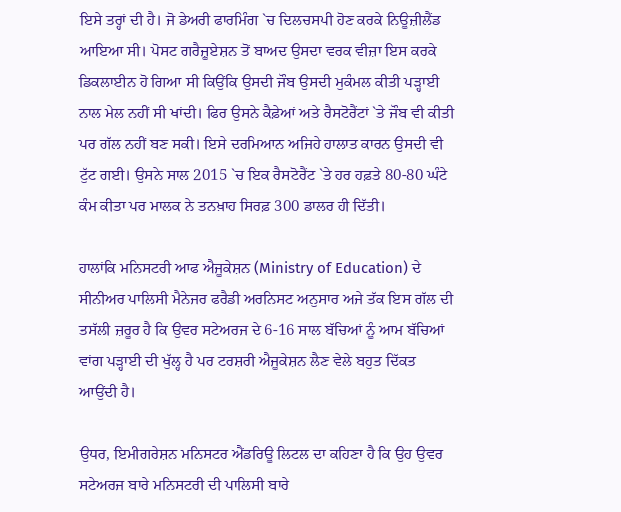ਇਸੇ ਤਰ੍ਹਾਂ ਦੀ ਹੈ। ਜੋ ਡੇਅਰੀ ਫਾਰਮਿੰਗ `ਚ ਦਿਲਚਸਪੀ ਹੋਣ ਕਰਕੇ ਨਿਊਜ਼ੀਲੈਂਡ ਆਇਆ ਸੀ। ਪੋਸਟ ਗਰੈਜ਼ੂਏਸ਼ਨ ਤੋਂ ਬਾਅਦ ਉਸਦਾ ਵਰਕ ਵੀਜ਼ਾ ਇਸ ਕਰਕੇ ਡਿਕਲਾਈਨ ਹੋ ਗਿਆ ਸੀ ਕਿਉਂਕਿ ਉਸਦੀ ਜੌਬ ਉਸਦੀ ਮੁਕੰਮਲ ਕੀਤੀ ਪੜ੍ਹਾਈ ਨਾਲ ਮੇਲ ਨਹੀਂ ਸੀ ਖਾਂਦੀ। ਫਿਰ ਉਸਨੇ ਕੈਫ਼ੇਆਂ ਅਤੇ ਰੈਸਟੋਰੈਂਟਾਂ `ਤੇ ਜੌਬ ਵੀ ਕੀਤੀ ਪਰ ਗੱਲ ਨਹੀਂ ਬਣ ਸਕੀ। ਇਸੇ ਦਰਮਿਆਨ ਅਜਿਹੇ ਹਾਲਾਤ ਕਾਰਨ ਉਸਦੀ ਵੀ ਟੁੱਟ ਗਈ। ਉਸਨੇ ਸਾਲ 2015 `ਚ ਇਕ ਰੈਸਟੋਰੈਂਟ `ਤੇ ਹਰ ਹਫ਼ਤੇ 80-80 ਘੰਟੇ ਕੰਮ ਕੀਤਾ ਪਰ ਮਾਲਕ ਨੇ ਤਨਖ਼ਾਹ ਸਿਰਫ਼ 300 ਡਾਲਰ ਹੀ ਦਿੱਤੀ।

ਹਾਲਾਂਕਿ ਮਨਿਸਟਰੀ ਆਫ ਐਜੂਕੇਸ਼ਨ (Ministry of Education) ਦੇ ਸੀਨੀਅਰ ਪਾਲਿਸੀ ਮੈਨੇਜਰ ਫਰੈਡੀ ਅਰਨਿਸਟ ਅਨੁਸਾਰ ਅਜੇ ਤੱਕ ਇਸ ਗੱਲ ਦੀ ਤਸੱਲੀ ਜ਼ਰੂਰ ਹੈ ਕਿ ਉਵਰ ਸਟੇਅਰਜ ਦੇ 6-16 ਸਾਲ ਬੱਚਿਆਂ ਨੂੰ ਆਮ ਬੱਚਿਆਂ ਵਾਂਗ ਪੜ੍ਹਾਈ ਦੀ ਖੁੱਲ੍ਹ ਹੈ ਪਰ ਟਰਸ਼ਰੀ ਐਜੂਕੇਸ਼ਨ ਲੈਣ ਵੇਲੇ ਬਹੁਤ ਦਿੱਕਤ ਆਉਂਦੀ ਹੈ।

ਉਧਰ, ਇਮੀਗਰੇਸ਼ਨ ਮਨਿਸਟਰ ਐਂਡਰਿਊ ਲਿਟਲ ਦਾ ਕਹਿਣਾ ਹੈ ਕਿ ਉਹ ਉਵਰ ਸਟੇਅਰਜ ਬਾਰੇ ਮਨਿਸਟਰੀ ਦੀ ਪਾਲਿਸੀ ਬਾਰੇ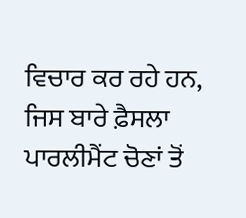ਵਿਚਾਰ ਕਰ ਰਹੇ ਹਨ, ਜਿਸ ਬਾਰੇ ਫ਼ੈਸਲਾ ਪਾਰਲੀਮੈਂਟ ਚੋਣਾਂ ਤੋਂ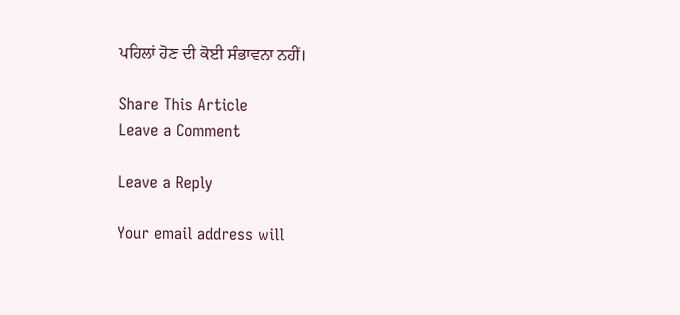ਪਹਿਲਾਂ ਹੋਣ ਦੀ ਕੋਈ ਸੰਭਾਵਨਾ ਨਹੀਂ।

Share This Article
Leave a Comment

Leave a Reply

Your email address will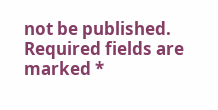not be published. Required fields are marked *